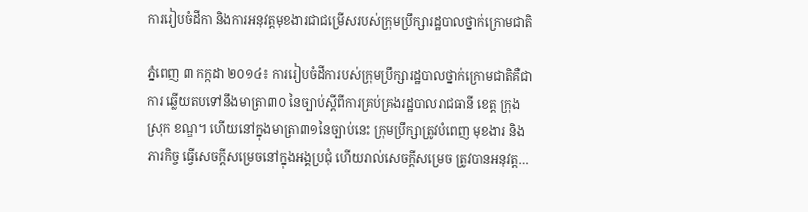ការរៀបចំដីកា និងការអនុវត្តមុខងារជាជម្រើសរបស់ក្រុមប្រឹក្សារដ្ឋបាលថ្នាក់ក្រោមជាតិ

ភ្នំពេញ ៣ កក្កដា ២០១៤៖ ការរៀបចំដីការបស់ក្រុមប្រឹក្សារដ្ឋបាលថ្នាក់ក្រោមជាតិគឺជាការ ឆ្លើយតបទៅនឹងមាត្រា៣០ នៃច្បាប់ស្តីពីការគ្រប់គ្រងរដ្ឋបាលរាជធានី ខេត្ត ក្រុង ស្រុក ខណ្ឌ។ ហើយនៅក្នុងមាត្រា៣១នៃច្បាប់នេះ ក្រុមប្រឹក្សាត្រូវបំពេញ មុខងារ និងភារកិច្ច ធ្វើសេចក្តីសម្រេចនៅក្នុងអង្គប្រជុំ ហើយរាល់សេចក្តីសម្រេច ត្រូវបានអនុវត្ត…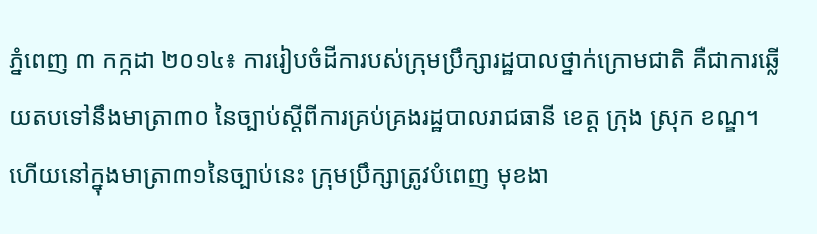ភ្នំពេញ ៣ កក្កដា ២០១៤៖ ការរៀបចំដីការបស់ក្រុមប្រឹក្សារដ្ឋបាលថ្នាក់ក្រោមជាតិ គឺជាការឆ្លើយតបទៅនឹងមាត្រា៣០ នៃច្បាប់ស្តីពីការគ្រប់គ្រងរដ្ឋបាលរាជធានី ខេត្ត ក្រុង ស្រុក ខណ្ឌ។ ហើយនៅក្នុងមាត្រា៣១នៃច្បាប់នេះ ក្រុមប្រឹក្សាត្រូវបំពេញ មុខងា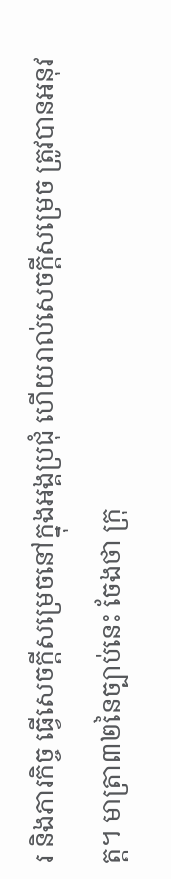រ និងភារកិច្ច ធ្វើសេចក្តីសម្រេចនៅក្នុងអង្គប្រជុំ ហើយរាល់សេចក្តីសម្រេច ត្រូវបានអនុវត្ត។ មាត្រា៣២នៃច្បាប់នេះ ចែងថា ក្រុ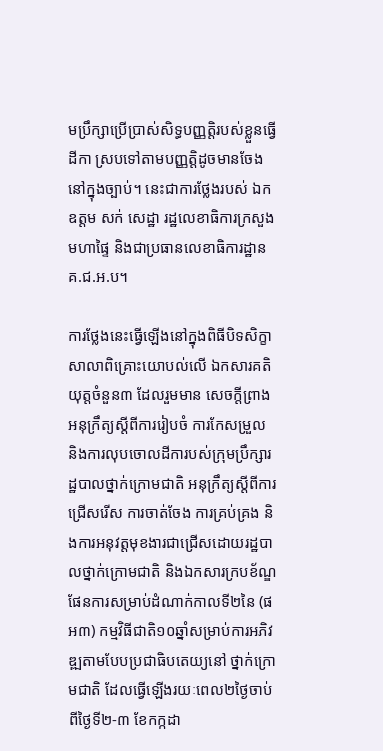មប្រឹក្សាប្រើប្រាស់សិទ្ធបញ្ញត្តិរបស់ខ្លួនធ្វើដីកា ស្របទៅតាមបញ្ញត្តិដូចមានចែងនៅក្នុងច្បាប់។ នេះជាការថ្លែងរបស់ ឯកឧត្តម សក់ សេដ្ឋា រដ្ឋលេខាធិការក្រសួងមហាផ្ទៃ និងជាប្រធានលេខាធិការដ្ឋាន គ.ជ.អ.ប។

ការថ្លែងនេះធ្វើឡើងនៅក្នុងពិធីបិទសិក្ខាសាលាពិគ្រោះយោបល់លើ ឯកសារគតិយុត្តចំនួន៣ ដែលរួមមាន សេចក្តីព្រាងអនុក្រឹត្យស្តីពីការរៀបចំ ការកែសម្រួល និងការលុបចោលដីការបស់ក្រុមប្រឹក្សារដ្ឋបាលថ្នាក់ក្រោមជាតិ អនុក្រឹត្យស្តីពីការជ្រើសរើស ការចាត់ចែង ការគ្រប់គ្រង និងការអនុវត្តមុខងារជាជ្រើសដោយរដ្ឋបាលថ្នាក់ក្រោមជាតិ និងឯកសារក្របខ័ណ្ឌផែនការសម្រាប់ដំណាក់កាលទី២នៃ (ផអ៣) កម្មវិធីជាតិ១០ឆ្នាំសម្រាប់ការអភិវឌ្ឍតាមបែបប្រជាធិបតេយ្យនៅ ថ្នាក់ក្រោមជាតិ ដែលធ្វើឡើងរយៈពេល២ថ្ងៃចាប់ពីថ្ងៃទី២-៣ ខែកក្កដា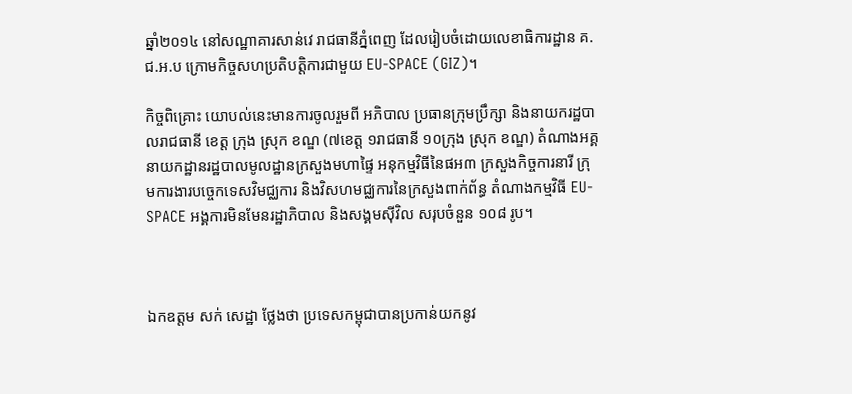ឆ្នាំ២០១៤ នៅសណ្ឋាគារសាន់វេ រាជធានីភ្នំពេញ ដែលរៀបចំដោយលេខាធិការដ្ឋាន គ.ជ.អ.ប ក្រោមកិច្ចសហប្រតិបត្តិការជាមួយ EU-SPACE (GIZ)។

កិច្ចពិគ្រោះ យោបល់នេះមានការចូលរួមពី អភិបាល ប្រធានក្រុមប្រឹក្សា និងនាយករដ្ឋបាលរាជធានី ខេត្ត ក្រុង ស្រុក ខណ្ឌ (៧ខេត្ត ១រាជធានី ១០ក្រុង ស្រុក ខណ្ឌ) តំណាងអគ្គនាយកដ្ឋានរដ្ឋបាលមូលដ្ឋានក្រសួងមហាផ្ទៃ អនុកម្មវិធីនៃផអ៣ ក្រសួងកិច្ចការនារី ក្រុមការងារបច្ចេកទេសវិមជ្ឈការ និងវិសហមជ្ឈការនៃក្រសួងពាក់ព័ន្ធ តំណាងកម្មវិធី EU-SPACE អង្គការមិនមែនរដ្ឋាភិបាល និងសង្គមស៊ីវិល សរុបចំនួន ១០៨ រូប។



ឯកឧត្តម សក់ សេដ្ឋា ថ្លែងថា ប្រទេសកម្ពុជាបានប្រកាន់យកនូវ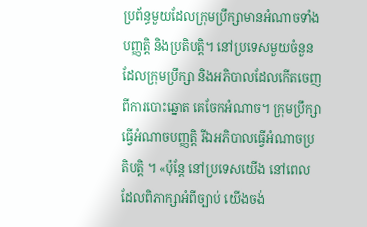ប្រព័ន្ធមួយដែលក្រុមប្រឹក្សាមានអំណាចទាំងបញ្ញត្តិ និងប្រតិបត្តិ។ នៅប្រទេសមួយចំនួនដែលក្រុមប្រឹក្សា និងអភិបាលដែលកើតចេញពីការបោះឆ្នោត គេចែកអំណាច។ ក្រុមប្រឹក្សាធ្វើអំណាចបញ្ញត្តិ រីឯអភិបាលធ្វើអំណាចប្រតិបត្តិ ។ «ប៉ុន្តែ នៅប្រទេសយើង នៅពេលដែលពិភាក្សាអំពីច្បាប់ យើងចង់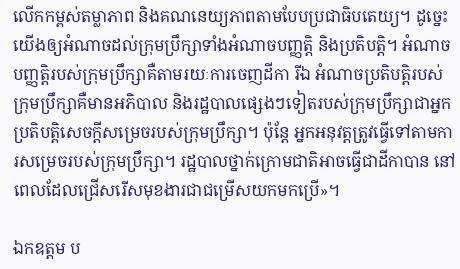លើកកម្ពស់តម្លាភាព និងគណនេយ្យភាពតាមបែបប្រជាធិបតេយ្យ។ ដូច្នេះ យើងឲ្យអំណាចដល់ក្រុមប្រឹក្សាទាំងអំណាចបញ្ញត្តិ និងប្រតិបត្តិ។ អំណាចបញ្ញត្តិរបស់ក្រុមប្រឹក្សាគឺតាមរយៈការចេញដីកា រីឯ អំណាចប្រតិបត្តិរបស់ក្រុមប្រឹក្សាគឺមានអភិបាល និងរដ្ឋបាលផ្សេងៗទៀតរបស់ក្រុមប្រឹក្សាជាអ្នកប្រតិបត្តិសេចក្តីសម្រេចរបស់ក្រុមប្រឹក្សា។ ប៉ុន្តែ អ្នកអនុវត្តត្រូវធ្វើទៅតាមការសម្រេចរបស់ក្រុមប្រឹក្សា។ រដ្ឋបាលថ្នាក់ក្រោមជាតិអាចធ្វើជាដីកាបាន នៅពេលដែលជ្រើសរើសមុខងារជាជម្រើសយកមកប្រើ»។

ឯកឧត្តម ប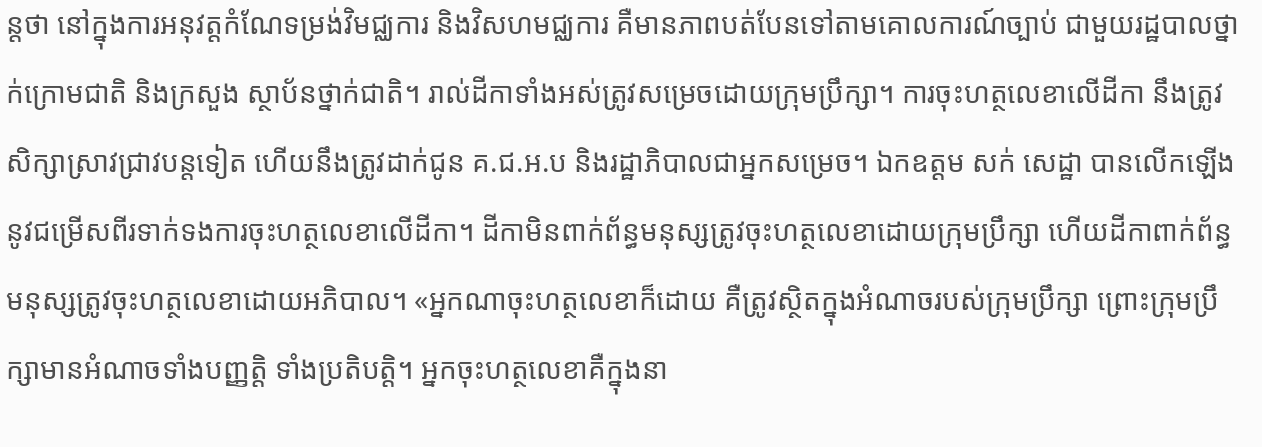ន្តថា នៅក្នុងការអនុវត្តកំណែទម្រង់វិមជ្ឈការ និងវិសហមជ្ឈការ គឺមានភាពបត់បែនទៅតាមគោលការណ៍ច្បាប់ ជាមួយរដ្ឋបាលថ្នាក់ក្រោមជាតិ និងក្រសួង ស្ថាប័នថ្នាក់ជាតិ។ រាល់ដីកាទាំងអស់ត្រូវសម្រេចដោយក្រុមប្រឹក្សា។ ការចុះហត្ថលេខាលើដីកា នឹងត្រូវសិក្សាស្រាវជ្រាវបន្តទៀត ហើយនឹងត្រូវដាក់ជូន គ.ជ.អ.ប និងរដ្ឋាភិបាលជាអ្នកសម្រេច។ ឯកឧត្ដម សក់ សេដ្ឋា បានលើកឡើងនូវជម្រើសពីរទាក់ទងការចុះហត្ថលេខាលើដីកា។ ដីកាមិនពាក់ព័ន្ធមនុស្សត្រូវចុះហត្ថលេខាដោយក្រុមប្រឹក្សា ហើយដីកាពាក់ព័ន្ធមនុស្សត្រូវចុះហត្ថលេខាដោយអភិបាល។ «អ្នកណាចុះហត្ថលេខាក៏ដោយ គឺត្រូវស្ថិតក្នុងអំណាចរបស់ក្រុមប្រឹក្សា ព្រោះក្រុមប្រឹក្សាមានអំណាចទាំងបញ្ញត្តិ ទាំងប្រតិបត្តិ។ អ្នកចុះហត្ថលេខាគឺក្នុងនា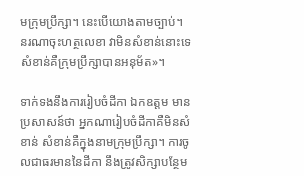មក្រុមប្រឹក្សា។ នេះបើយោងតាមច្បាប់។  នរណាចុះហត្ថលេខា វាមិនសំខាន់នោះទេ សំខាន់គឺក្រុមប្រឹក្សាបានអនុម័ត»។

ទាក់ទងនឹងការរៀបចំដីកា ឯកឧត្ដម មានប្រសាសន៍ថា អ្នកណារៀបចំដីកាគឺមិនសំខាន់ សំខាន់គឺក្នុងនាមក្រុមប្រឹក្សា។ ការចូលជាធរមាននៃដីកា នឹងត្រូវសិក្សាបន្ថែម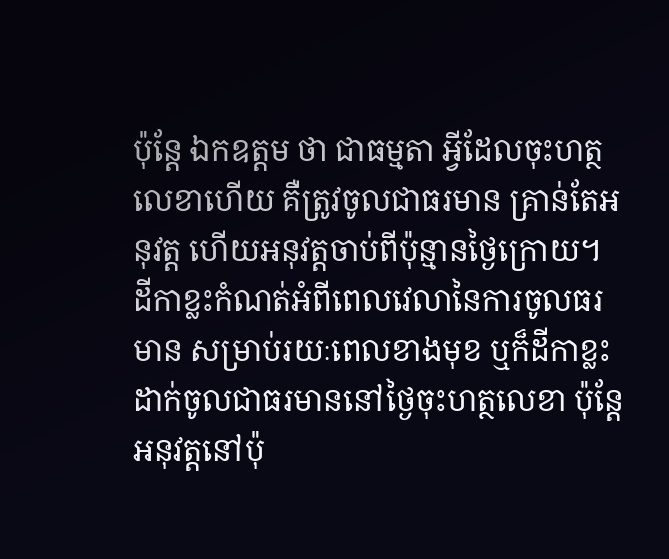ប៉ុន្តែ ឯកឧត្តម ថា ជាធម្មតា អ្វីដែលចុះហត្ថលេខាហើយ គឺត្រូវចូលជាធរមាន គ្រាន់តែអនុវត្ត ហើយអនុវត្តចាប់ពីប៉ុន្មានថ្ងៃក្រោយ។ ដីកាខ្លះកំណត់អំពីពេលវេលានៃការចូលធរមាន សម្រាប់រយៈពេលខាងមុខ ឬក៏ដីកាខ្លះដាក់ចូលជាធរមាននៅថ្ងៃចុះហត្ថលេខា ប៉ុន្តែអនុវត្តនៅប៉ុ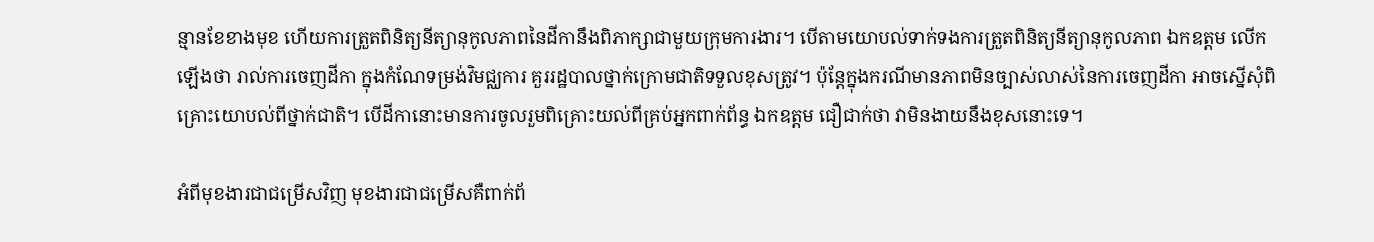ន្មានខែខាងមុខ ហើយការត្រួតពិនិត្យនីត្យានុកូលភាពនៃដីកានឹងពិភាក្សាជាមួយក្រុមការងារ។ បើតាមយោបល់ទាក់ទងការត្រួតពិនិត្យនីត្យានុកូលភាព ឯកឧត្តម លើកឡើងថា រាល់ការចេញដីកា ក្នុងកំណែទម្រង់វិមជ្ឈការ គួររដ្ឋបាលថ្នាក់ក្រោមជាតិទទួលខុសត្រូវ។ ប៉ុន្តែក្នុងករណីមានភាពមិនច្បាស់លាស់នៃការចេញដីកា អាចស្នើសុំពិគ្រោះយោបល់ពីថ្នាក់ជាតិ។ បើដីកានោះមានការចូលរួមពិគ្រោះយល់ពីគ្រប់អ្នកពាក់ព័ន្ធ ឯកឧត្តម ជឿជាក់ថា វាមិនងាយនឹងខុសនោះទេ។

អំពីមុខងារជាជម្រើសវិញ មុខងារជាជម្រើសគឺពាក់ព័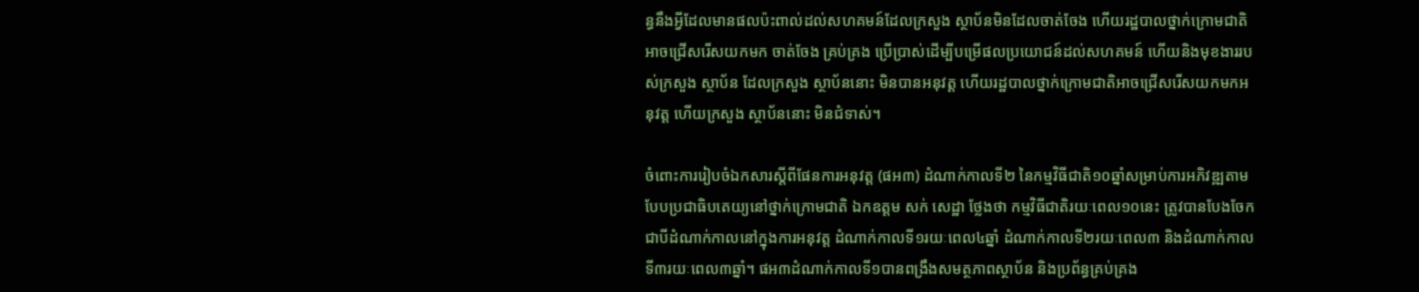ន្ធនឹងអ្វីដែលមានផលប៉ះពាល់ដល់សហគមន៍ដែលក្រសួង ស្ថាប័នមិនដែលចាត់ចែង ហើយរដ្ឋបាលថ្នាក់ក្រោមជាតិអាចជ្រើសរើសយកមក ចាត់ចែង គ្រប់គ្រង ប្រើប្រាស់ដើម្បីបម្រើផលប្រយោជន៍ដល់សហគមន៍ ហើយនិងមុខងាររបស់ក្រសួង ស្ថាប័ន ដែលក្រសួង ស្ថាប័ននោះ មិនបានអនុវត្ត ហើយរដ្ឋបាលថ្នាក់ក្រោមជាតិអាចជ្រើសរើសយកមកអនុវត្ត ហើយក្រសួង ស្ថាប័ននោះ មិនជំទាស់។

ចំពោះការរៀបចំឯកសារស្ដីពីផែនការអនុវត្ត (ផអ៣) ដំណាក់កាលទី២ នៃកម្មវិធីជាតិ១០ឆ្នាំសម្រាប់ការអភិវឌ្ឍតាមបែបប្រជាធិបតេយ្យនៅថ្នាក់ក្រោមជាតិ ឯកឧត្តម សក់ សេដ្ឋា ថ្លែងថា កម្មវិធីជាតិរយៈពេល១០នេះ ត្រូវបានបែងចែកជាបីដំណាក់កាលនៅក្នុងការអនុវត្ត ដំណាក់កាលទី១រយៈពេល៤ឆ្នាំ ដំណាក់កាលទី២រយៈពេល៣ និងដំណាក់កាលទី៣រយៈពេល៣ឆ្នាំ។ ផអ៣ដំណាក់កាលទី១បានពង្រឹងសមត្ថភាពស្ថាប័ន និងប្រព័ន្ធគ្រប់គ្រង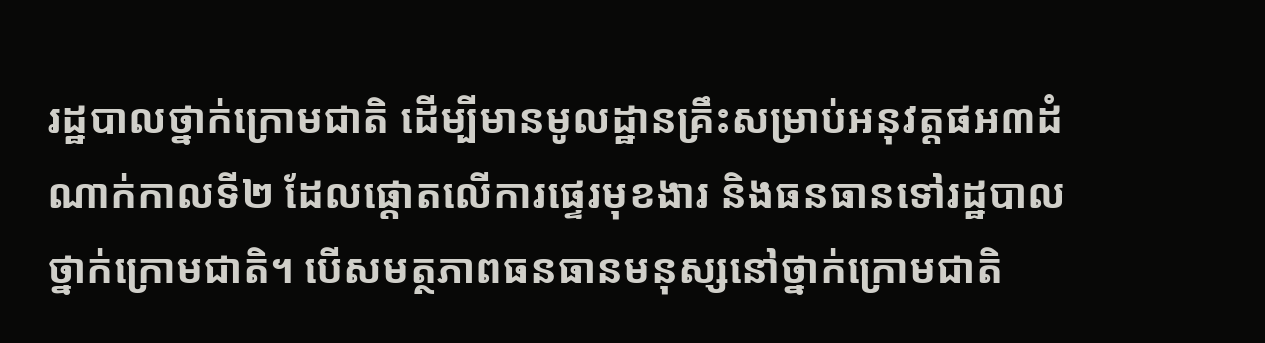រដ្ឋបាលថ្នាក់ក្រោមជាតិ ដើម្បីមានមូលដ្ឋានគ្រឹះសម្រាប់អនុវត្តផអ៣ដំណាក់កាលទី២ ដែលផ្តោតលើការផ្ទេរមុខងារ និងធនធានទៅរដ្ឋបាលថ្នាក់ក្រោមជាតិ។ បើសមត្ថភាពធនធានមនុស្សនៅថ្នាក់ក្រោមជាតិ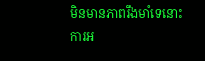មិនមានភាពរឹងមាំទេនោះ ការអ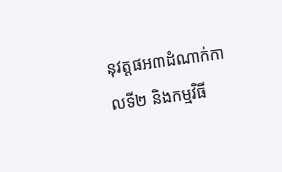នុវត្តផអ៣ដំណាក់កាលទី២ និងកម្មវិធី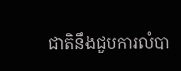ជាតិនឹងជួបការលំបា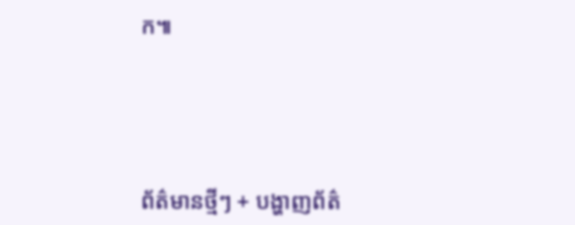ក៕





ព័ត៌មានថ្មីៗ + បង្ហាញព័ត៌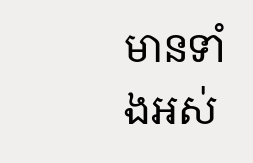មានទាំងអស់